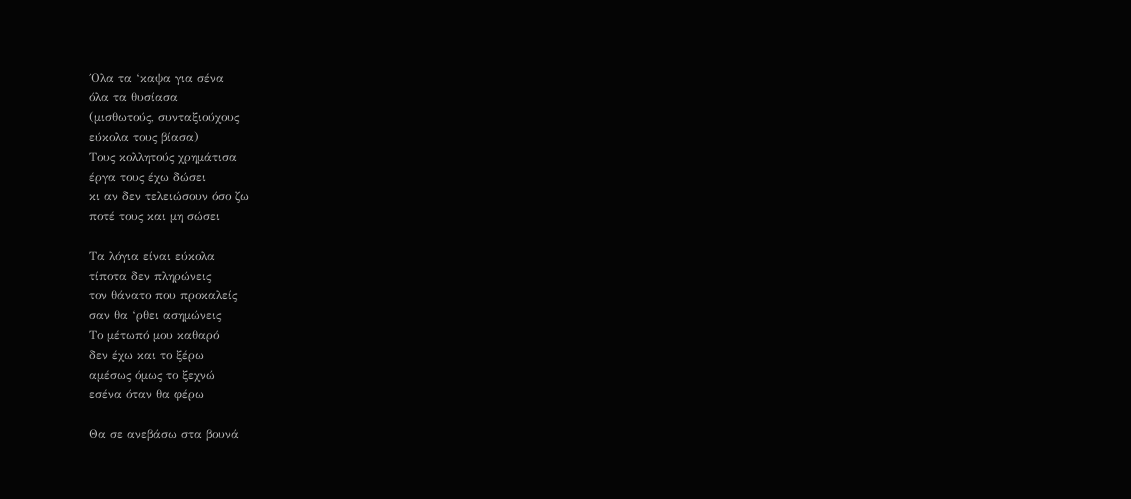΄Ολα τα ‘καψα για σένα
όλα τα θυσίασα
(μισθωτούς, συνταξιούχους
εύκολα τους βίασα)
Τους κολλητούς χρημάτισα
έργα τους έχω δώσει
κι αν δεν τελειώσουν όσο ζω
ποτέ τους και μη σώσει

Τα λόγια είναι εύκολα
τίποτα δεν πληρώνεις
τον θάνατο που προκαλείς
σαν θα ‘ρθει ασημώνεις
Το μέτωπό μου καθαρό
δεν έχω και το ξέρω
αμέσως όμως το ξεχνώ
εσένα όταν θα φέρω

Θα σε ανεβάσω στα βουνά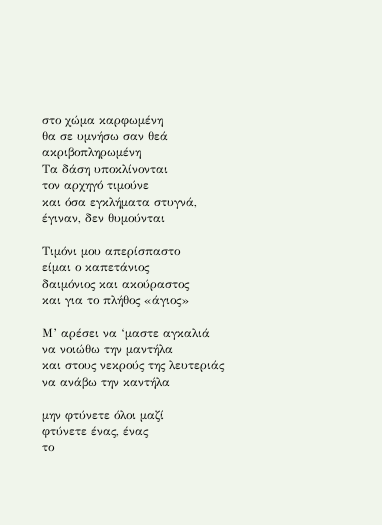στο χώμα καρφωμένη
θα σε υμνήσω σαν θεά
ακριβοπληρωμένη
Τα δάση υποκλίνονται
τον αρχηγό τιμούνε
και όσα εγκλήματα στυγνά,
έγιναν, δεν θυμούνται

Τιμόνι μου απερίσπαστο
είμαι ο καπετάνιος
δαιμόνιος και ακούραστος
και για το πλήθος «άγιος»

Μ’ αρέσει να ‘μαστε αγκαλιά
να νοιώθω την μαντήλα
και στους νεκρούς της λευτεριάς
να ανάβω την καντήλα

μην φτύνετε όλοι μαζί
φτύνετε ένας, ένας
το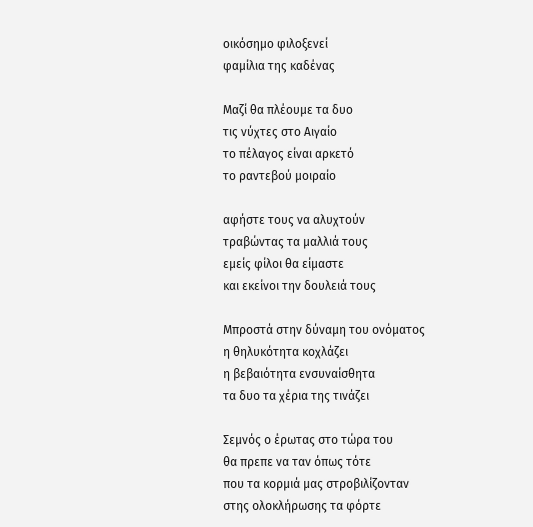οικόσημο φιλοξενεί
φαμίλια της καδένας

Μαζί θα πλέουμε τα δυο
τις νύχτες στο Αιγαίο
το πέλαγος είναι αρκετό
το ραντεβού μοιραίο

αφήστε τους να αλυχτούν
τραβώντας τα μαλλιά τους
εμείς φίλοι θα είμαστε
και εκείνοι την δουλειά τους

Μπροστά στην δύναμη του ονόματος
η θηλυκότητα κοχλάζει
η βεβαιότητα ενσυναίσθητα
τα δυο τα χέρια της τινάζει

Σεμνός ο έρωτας στο τώρα του
θα πρεπε να ταν όπως τότε
που τα κορμιά μας στροβιλίζονταν
στης ολοκλήρωσης τα φόρτε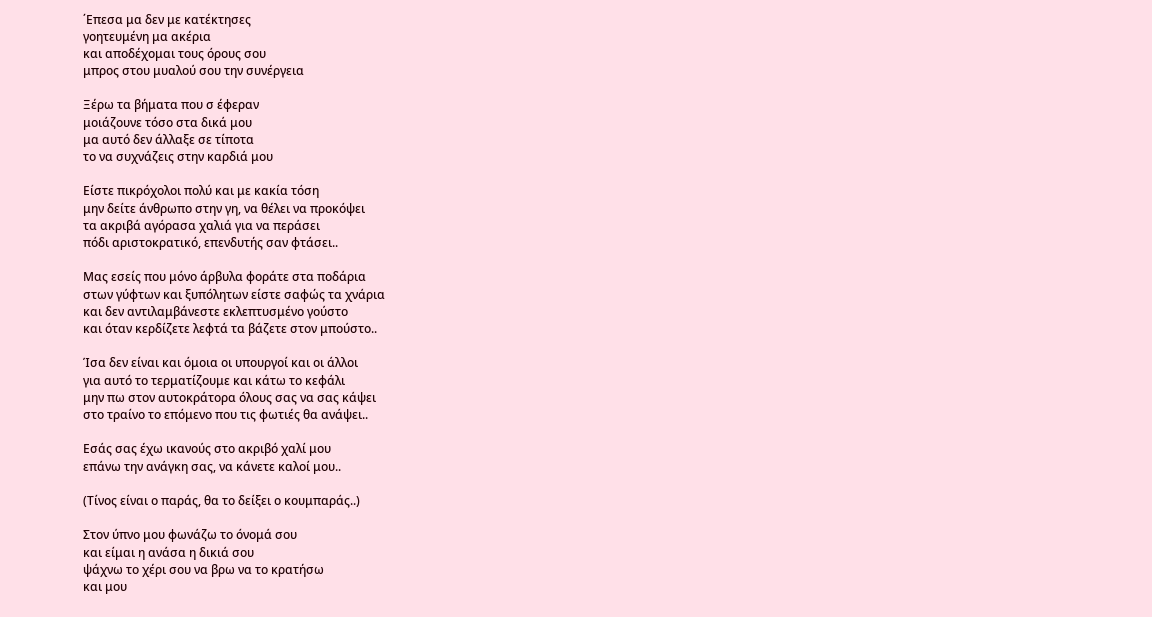΄Επεσα μα δεν με κατέκτησες
γοητευμένη μα ακέρια
και αποδέχομαι τους όρους σου
μπρος στου μυαλού σου την συνέργεια

Ξέρω τα βήματα που σ έφεραν
μοιάζουνε τόσο στα δικά μου
μα αυτό δεν άλλαξε σε τίποτα
το να συχνάζεις στην καρδιά μου

Είστε πικρόχολοι πολύ και με κακία τόση
μην δείτε άνθρωπο στην γη, να θέλει να προκόψει
τα ακριβά αγόρασα χαλιά για να περάσει
πόδι αριστοκρατικό, επενδυτής σαν φτάσει..

Μας εσείς που μόνο άρβυλα φοράτε στα ποδάρια
στων γύφτων και ξυπόλητων είστε σαφώς τα χνάρια
και δεν αντιλαμβάνεστε εκλεπτυσμένο γούστο
και όταν κερδίζετε λεφτά τα βάζετε στον μπούστο..

Ίσα δεν είναι και όμοια οι υπουργοί και οι άλλοι
για αυτό το τερματίζουμε και κάτω το κεφάλι
μην πω στον αυτοκράτορα όλους σας να σας κάψει
στο τραίνο το επόμενο που τις φωτιές θα ανάψει..

Εσάς σας έχω ικανούς στο ακριβό χαλί μου
επάνω την ανάγκη σας, να κάνετε καλοί μου..

(Τίνος είναι ο παράς, θα το δείξει ο κουμπαράς..)

Στον ύπνο μου φωνάζω το όνομά σου
και είμαι η ανάσα η δικιά σου
ψάχνω το χέρι σου να βρω να το κρατήσω
και μου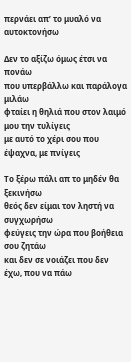περνάει απ’ το μυαλό να αυτοκτονήσω

Δεν το αξίζω όμως έτσι να πονάω
που υπερβάλλω και παράλογα μιλάω
φταίει η θηλιά που στον λαιμό μου την τυλίγεις
με αυτό το χέρι σου που έψαχνα, με πνίγεις

Το ξέρω πάλι απ το μηδέν θα ξεκινήσω
θεός δεν είμαι τον ληστή να συγχωρήσω
φεύγεις την ώρα που βοήθεια σου ζητάω
και δεν σε νοιάζει που δεν έχω, που να πάω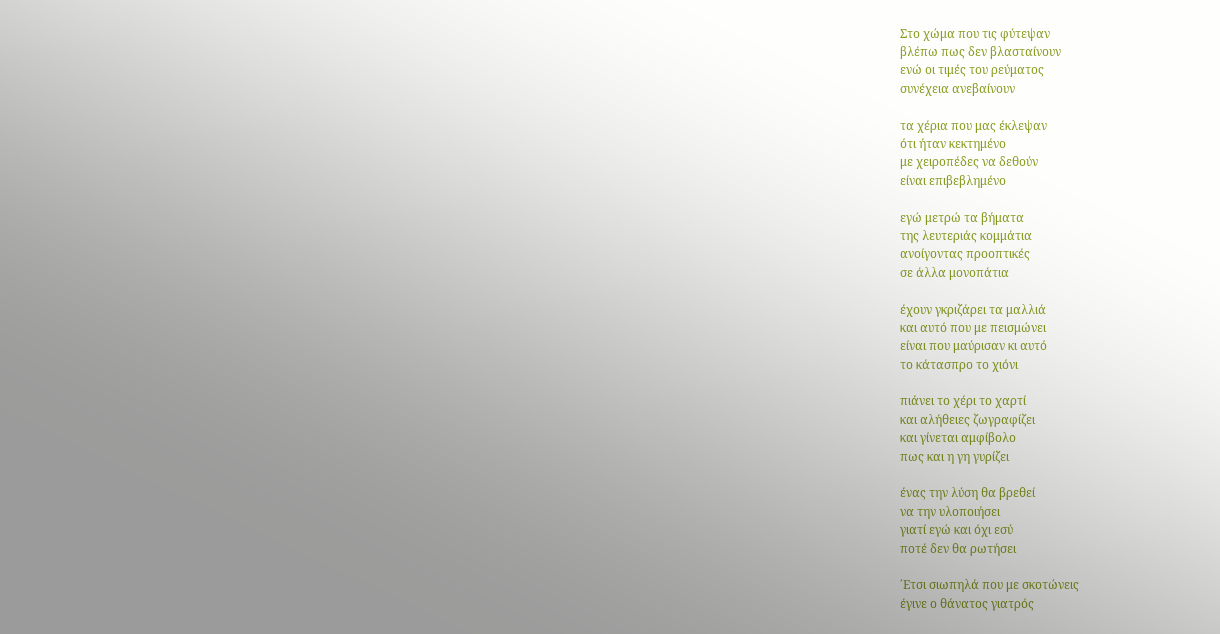Στο χώμα που τις φύτεψαν
βλέπω πως δεν βλασταίνουν
ενώ οι τιμές του ρεύματος
συνέχεια ανεβαίνουν

τα χέρια που μας έκλεψαν
ότι ήταν κεκτημένο
με χειροπέδες να δεθούν
είναι επιβεβλημένο

εγώ μετρώ τα βήματα
της λευτεριάς κομμάτια
ανοίγοντας προοπτικές
σε άλλα μονοπάτια

έχουν γκριζάρει τα μαλλιά
και αυτό που με πεισμώνει
είναι που μαύρισαν κι αυτό
το κάτασπρο το χιόνι

πιάνει το χέρι το χαρτί
και αλήθειες ζωγραφίζει
και γίνεται αμφίβολο
πως και η γη γυρίζει

ένας την λύση θα βρεθεί
να την υλοποιήσει
γιατί εγώ και όχι εσύ
ποτέ δεν θα ρωτήσει

΄Ετσι σιωπηλά που με σκοτώνεις
έγινε ο θάνατος γιατρός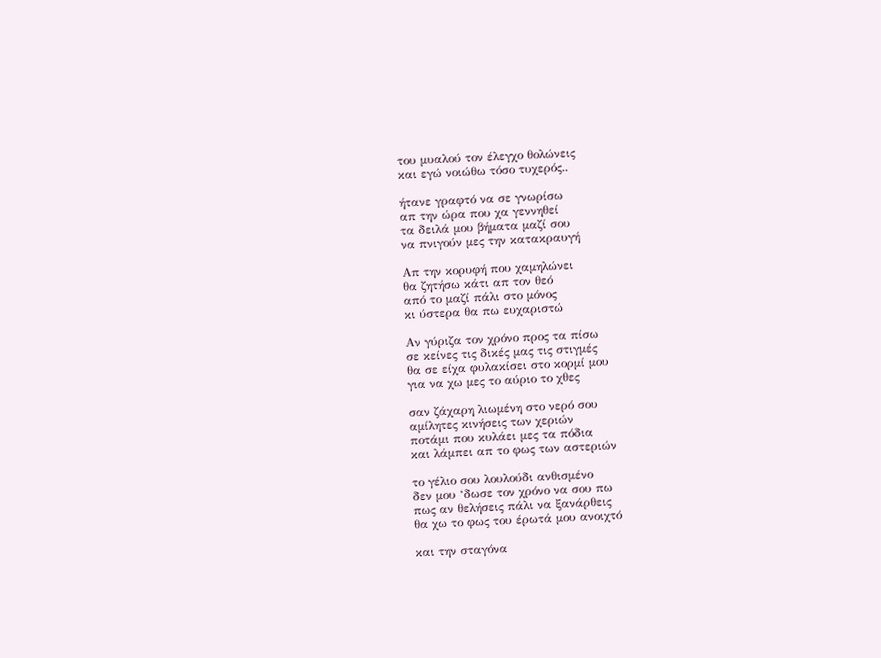του μυαλού τον έλεγχο θολώνεις
και εγώ νοιώθω τόσο τυχερός..

ήτανε γραφτό να σε γνωρίσω
απ την ώρα που χα γεννηθεί
τα δειλά μου βήματα μαζί σου
να πνιγούν μες την κατακραυγή

Απ την κορυφή που χαμηλώνει
θα ζητήσω κάτι απ τον θεό
από το μαζί πάλι στο μόνος
κι ύστερα θα πω ευχαριστώ

Αν γύριζα τον χρόνο προς τα πίσω
σε κείνες τις δικές μας τις στιγμές
θα σε είχα φυλακίσει στο κορμί μου
για να χω μες το αύριο το χθες

σαν ζάχαρη λιωμένη στο νερό σου
αμίλητες κινήσεις των χεριών
ποτάμι που κυλάει μες τα πόδια
και λάμπει απ το φως των αστεριών

το γέλιο σου λουλούδι ανθισμένο
δεν μου ‘δωσε τον χρόνο να σου πω
πως αν θελήσεις πάλι να ξανάρθεις
θα χω το φως του έρωτά μου ανοιχτό

και την σταγόνα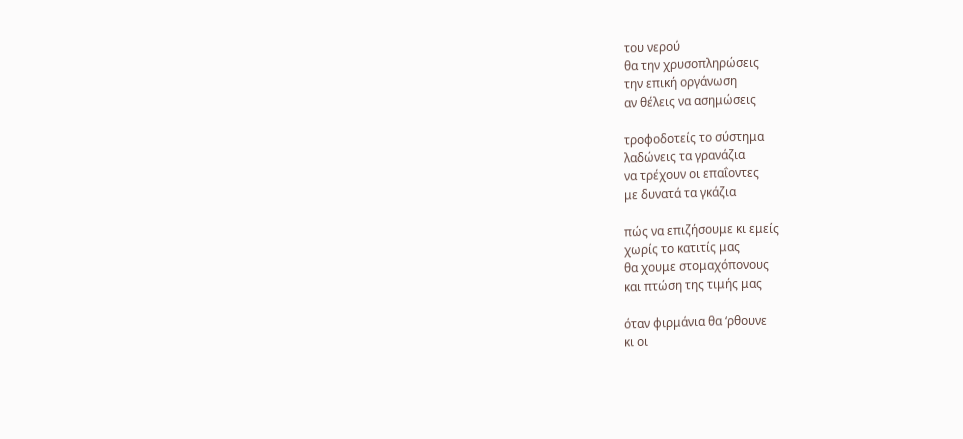του νερού
θα την χρυσοπληρώσεις
την επική οργάνωση
αν θέλεις να ασημώσεις

τροφοδοτείς το σύστημα
λαδώνεις τα γρανάζια
να τρέχουν οι επαΐοντες
με δυνατά τα γκάζια

πώς να επιζήσουμε κι εμείς
χωρίς το κατιτίς μας
θα χουμε στομαχόπονους
και πτώση της τιμής μας

όταν φιρμάνια θα ‘ρθουνε
κι οι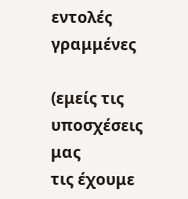εντολές γραμμένες

(εμείς τις υποσχέσεις μας
τις έχουμε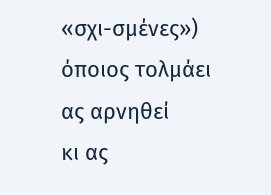«σχι-σμένες»)
όποιος τολμάει ας αρνηθεί
κι ας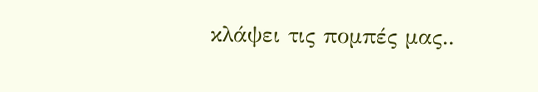κλάψει τις πομπές μας..